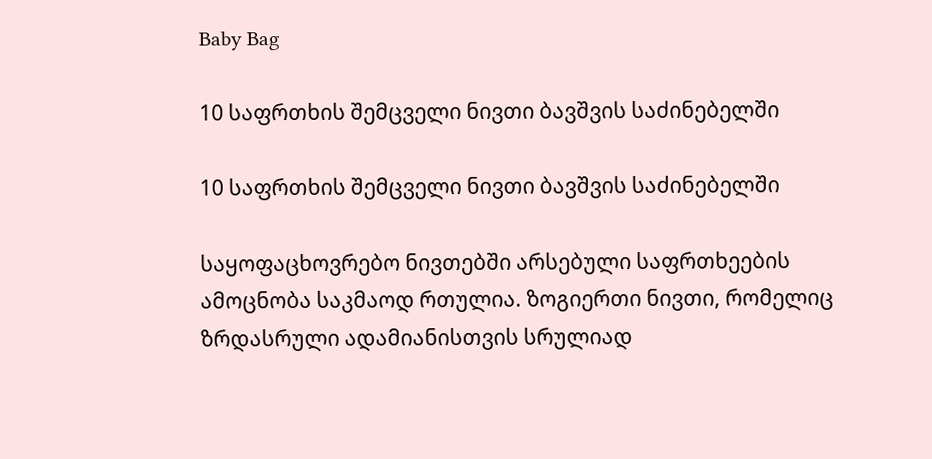Baby Bag

10 საფრთხის შემცველი ნივთი ბავშვის საძინებელში

10 საფრთხის შემცველი ნივთი ბავშვის საძინებელში

საყოფაცხოვრებო ნივთებში არსებული საფრთხეების ამოცნობა საკმაოდ რთულია. ზოგიერთი ნივთი, რომელიც ზრდასრული ადამიანისთვის სრულიად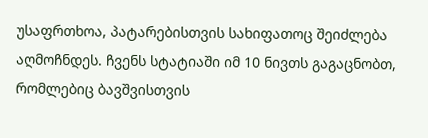უსაფრთხოა, პატარებისთვის სახიფათოც შეიძლება აღმოჩნდეს. ჩვენს სტატიაში იმ 10 ნივთს გაგაცნობთ, რომლებიც ბავშვისთვის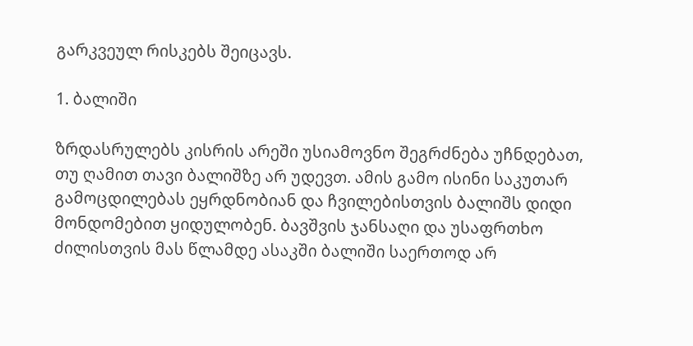გარკვეულ რისკებს შეიცავს.

1. ბალიში

ზრდასრულებს კისრის არეში უსიამოვნო შეგრძნება უჩნდებათ, თუ ღამით თავი ბალიშზე არ უდევთ. ამის გამო ისინი საკუთარ გამოცდილებას ეყრდნობიან და ჩვილებისთვის ბალიშს დიდი მონდომებით ყიდულობენ. ბავშვის ჯანსაღი და უსაფრთხო ძილისთვის მას წლამდე ასაკში ბალიში საერთოდ არ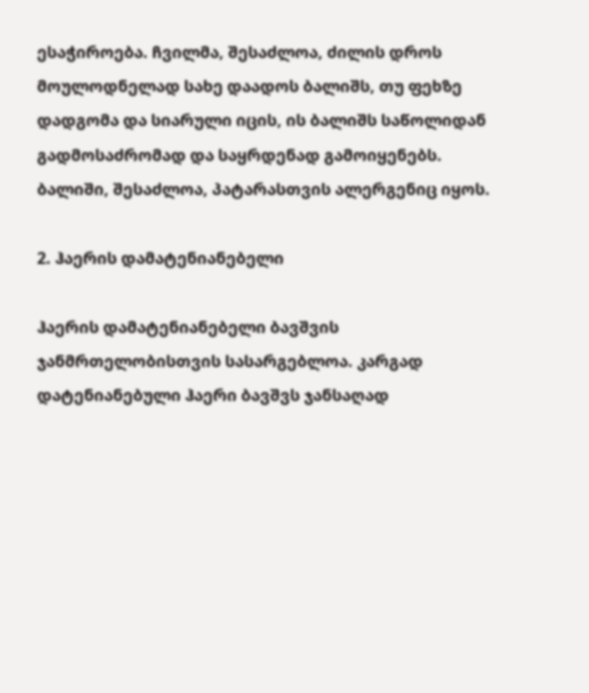ესაჭიროება. ჩვილმა, შესაძლოა, ძილის დროს მოულოდნელად სახე დაადოს ბალიშს, თუ ფეხზე დადგომა და სიარული იცის, ის ბალიშს საწოლიდან გადმოსაძრომად და საყრდენად გამოიყენებს. ბალიში, შესაძლოა, პატარასთვის ალერგენიც იყოს.

2. ჰაერის დამატენიანებელი

ჰაერის დამატენიანებელი ბავშვის ჯანმრთელობისთვის სასარგებლოა. კარგად დატენიანებული ჰაერი ბავშვს ჯანსაღად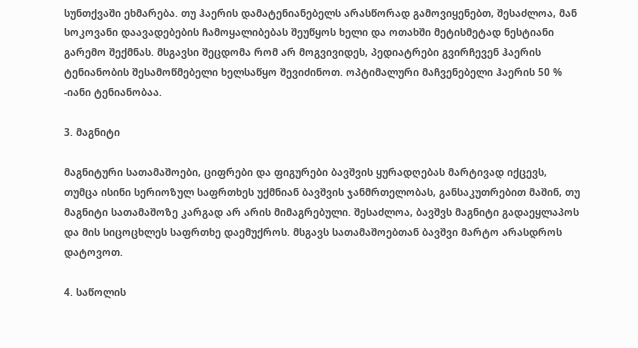სუნთქვაში ეხმარება. თუ ჰაერის დამატენიანებელს არასწორად გამოვიყენებთ, შესაძლოა, მან სოკოვანი დაავადებების ჩამოყალიბებას შეუწყოს ხელი და ოთახში მეტისმეტად ნესტიანი გარემო შექმნას. მსგავსი შეცდომა რომ არ მოგვივიდეს, პედიატრები გვირჩევენ ჰაერის ტენიანობის შესამოწმებელი ხელსაწყო შევიძინოთ. ოპტიმალური მაჩვენებელი ჰაერის 50 % -იანი ტენიანობაა.

3. მაგნიტი

მაგნიტური სათამაშოები, ციფრები და ფიგურები ბავშვის ყურადღებას მარტივად იქცევს, თუმცა ისინი სერიოზულ საფრთხეს უქმნიან ბავშვის ჯანმრთელობას, განსაკუთრებით მაშინ, თუ მაგნიტი სათამაშოზე კარგად არ არის მიმაგრებული. შესაძლოა, ბავშვს მაგნიტი გადაეყლაპოს და მის სიცოცხლეს საფრთხე დაემუქროს. მსგავს სათამაშოებთან ბავშვი მარტო არასდროს დატოვოთ.

4. საწოლის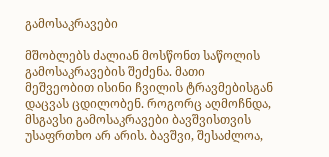გამოსაკრავები

მშობლებს ძალიან მოსწონთ საწოლის გამოსაკრავების შეძენა. მათი მეშვეობით ისინი ჩვილის ტრავმებისგან დაცვას ცდილობენ. როგორც აღმოჩნდა, მსგავსი გამოსაკრავები ბავშვისთვის უსაფრთხო არ არის. ბავშვი, შესაძლოა,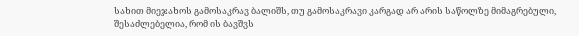სახით მიეჯახოს გამოსაკრავ ბალიშს, თუ გამოსაკრავი კარგად არ არის საწოლზე მიმაგრებული, შესაძლებელია, რომ ის ბავშვს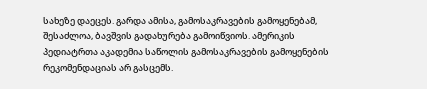სახეზე დაეცეს. გარდა ამისა, გამოსაკრავების გამოყენებამ, შესაძლოა, ბავშვის გადახურება გამოიწვიოს. ამერიკის პედიატრთა აკადემია საწოლის გამოსაკრავების გამოყენების რეკომენდაციას არ გასცემს.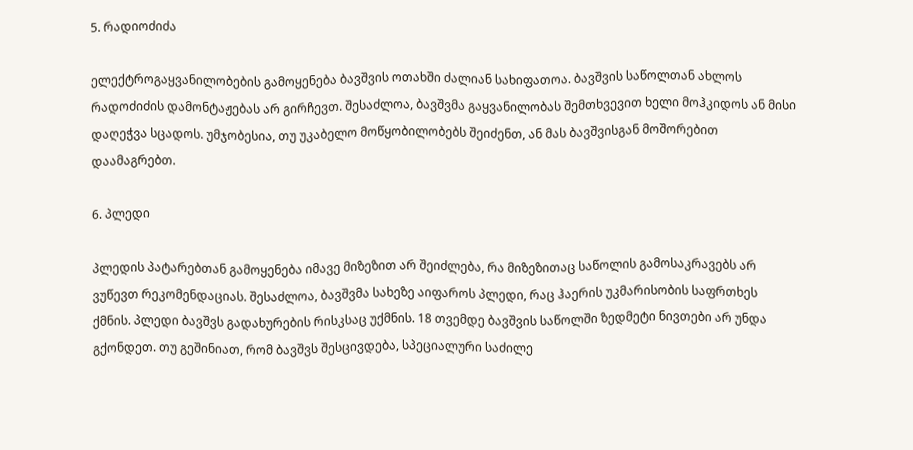5. რადიოძიძა

ელექტროგაყვანილობების გამოყენება ბავშვის ოთახში ძალიან სახიფათოა. ბავშვის საწოლთან ახლოს რადოძიძის დამონტაჟებას არ გირჩევთ. შესაძლოა, ბავშვმა გაყვანილობას შემთხვევით ხელი მოჰკიდოს ან მისი დაღეჭვა სცადოს. უმჯობესია, თუ უკაბელო მოწყობილობებს შეიძენთ, ან მას ბავშვისგან მოშორებით დაამაგრებთ.

6. პლედი

პლედის პატარებთან გამოყენება იმავე მიზეზით არ შეიძლება, რა მიზეზითაც საწოლის გამოსაკრავებს არ ვუწევთ რეკომენდაციას. შესაძლოა, ბავშვმა სახეზე აიფაროს პლედი, რაც ჰაერის უკმარისობის საფრთხეს ქმნის. პლედი ბავშვს გადახურების რისკსაც უქმნის. 18 თვემდე ბავშვის საწოლში ზედმეტი ნივთები არ უნდა გქონდეთ. თუ გეშინიათ, რომ ბავშვს შესცივდება, სპეციალური საძილე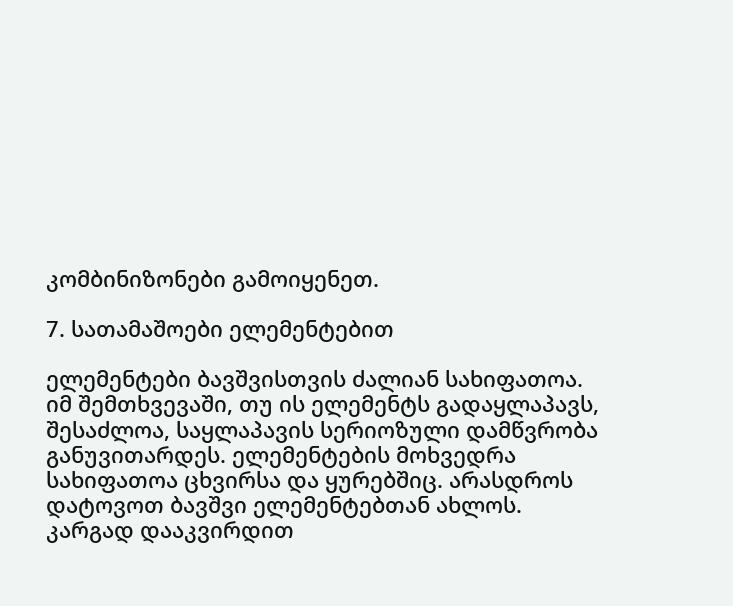კომბინიზონები გამოიყენეთ.

7. სათამაშოები ელემენტებით

ელემენტები ბავშვისთვის ძალიან სახიფათოა. იმ შემთხვევაში, თუ ის ელემენტს გადაყლაპავს, შესაძლოა, საყლაპავის სერიოზული დამწვრობა განუვითარდეს. ელემენტების მოხვედრა სახიფათოა ცხვირსა და ყურებშიც. არასდროს დატოვოთ ბავშვი ელემენტებთან ახლოს. კარგად დააკვირდით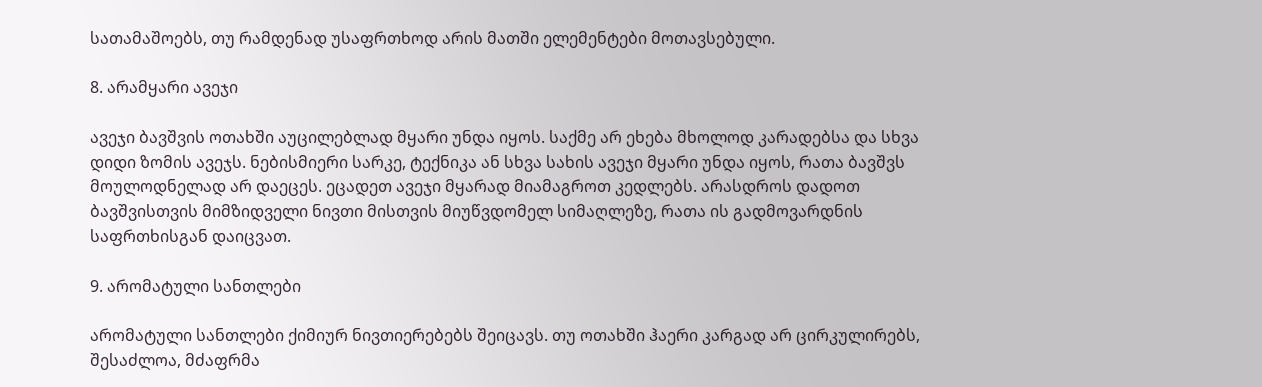სათამაშოებს, თუ რამდენად უსაფრთხოდ არის მათში ელემენტები მოთავსებული.

8. არამყარი ავეჯი

ავეჯი ბავშვის ოთახში აუცილებლად მყარი უნდა იყოს. საქმე არ ეხება მხოლოდ კარადებსა და სხვა დიდი ზომის ავეჯს. ნებისმიერი სარკე, ტექნიკა ან სხვა სახის ავეჯი მყარი უნდა იყოს, რათა ბავშვს მოულოდნელად არ დაეცეს. ეცადეთ ავეჯი მყარად მიამაგროთ კედლებს. არასდროს დადოთ ბავშვისთვის მიმზიდველი ნივთი მისთვის მიუწვდომელ სიმაღლეზე, რათა ის გადმოვარდნის საფრთხისგან დაიცვათ.

9. არომატული სანთლები

არომატული სანთლები ქიმიურ ნივთიერებებს შეიცავს. თუ ოთახში ჰაერი კარგად არ ცირკულირებს, შესაძლოა, მძაფრმა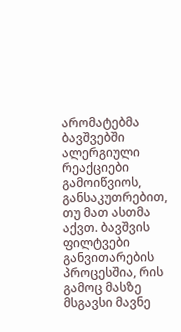არომატებმა ბავშვებში ალერგიული რეაქციები გამოიწვიოს, განსაკუთრებით, თუ მათ ასთმა აქვთ. ბავშვის ფილტვები განვითარების პროცესშია, რის გამოც მასზე მსგავსი მავნე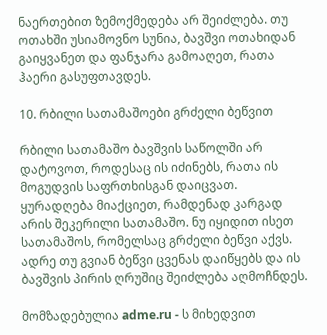ნაერთებით ზემოქმედება არ შეიძლება. თუ ოთახში უსიამოვნო სუნია, ბავშვი ოთახიდან გაიყვანეთ და ფანჯარა გამოაღეთ, რათა ჰაერი გასუფთავდეს.

10. რბილი სათამაშოები გრძელი ბეწვით

რბილი სათამაშო ბავშვის საწოლში არ დატოვოთ, როდესაც ის იძინებს, რათა ის მოგუდვის საფრთხისგან დაიცვათ. ყურადღება მიაქციეთ, რამდენად კარგად არის შეკერილი სათამაშო. ნუ იყიდით ისეთ სათამაშოს, რომელსაც გრძელი ბეწვი აქვს. ადრე თუ გვიან ბეწვი ცვენას დაიწყებს და ის ბავშვის პირის ღრუშიც შეიძლება აღმოჩნდეს.

მომზადებულია adme.ru - ს მიხედვით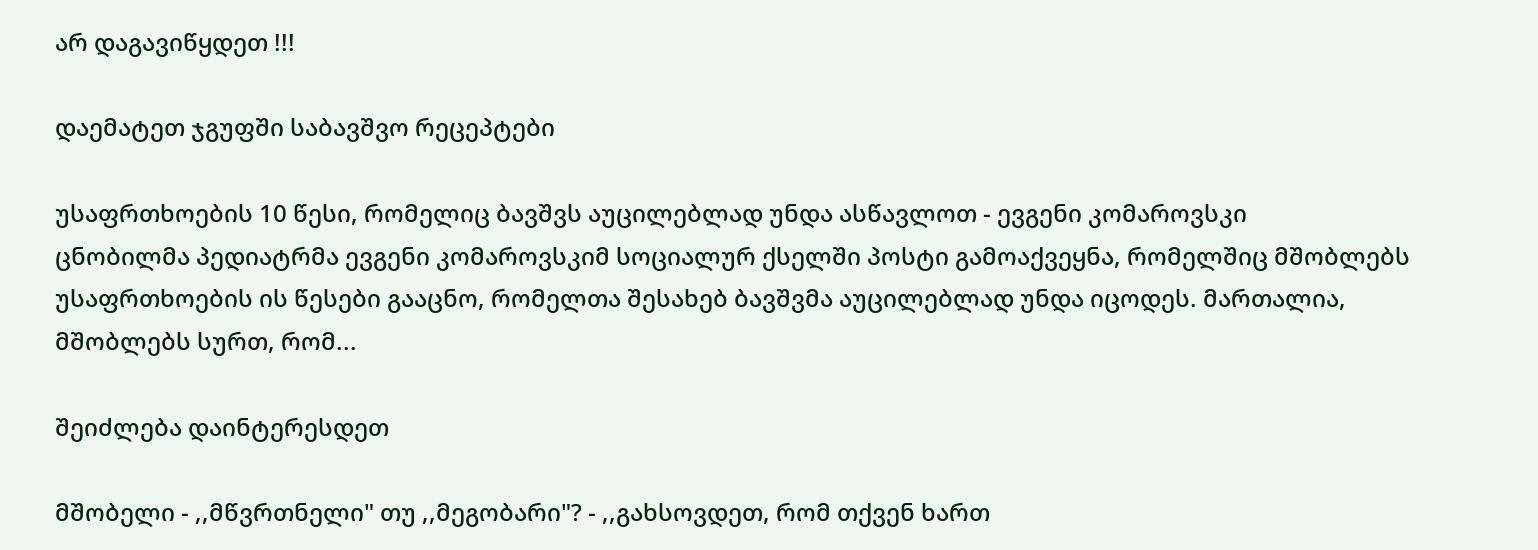არ დაგავიწყდეთ !!!

დაემატეთ ჯგუფში საბავშვო რეცეპტები

უსაფრთხოების 10 წესი, რომელიც ბავშვს აუცილებლად უნდა ასწავლოთ - ევგენი კომაროვსკი
ცნობილმა პედიატრმა ევგენი კომაროვსკიმ სოციალურ ქსელში პოსტი გამოაქვეყნა, რომელშიც მშობლებს უსაფრთხოების ის წესები გააცნო, რომელთა შესახებ ბავშვმა აუცილებლად უნდა იცოდეს. მართალია, მშობლებს სურთ, რომ...

შეიძლება დაინტერესდეთ

მშობელი - ,,მწვრთნელი" თუ ,,მეგობარი"? - ,,გახსოვდეთ, რომ თქვენ ხართ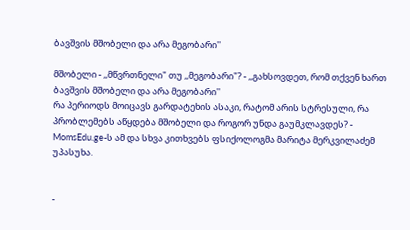ბავშვის მშობელი და არა მეგობარი''

მშობელი - ,,მწვრთნელი" თუ ,,მეგობარი"? - ,,გახსოვდეთ, რომ თქვენ ხართ ბავშვის მშობელი და არა მეგობარი''
რა პერიოდს მოიცავს გარდატეხის ასაკი, რატომ არის სტრესული, რა პრობლემებს აწყდება მშობელი და როგორ უნდა გაუმკლავდეს? - MomsEdu.ge-ს ამ და სხვა კითხვებს ფსიქოლოგმა მარიტა მერკვილაძემ უპასუხა.


-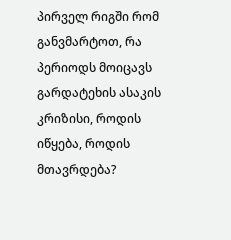პირველ რიგში რომ განვმარტოთ, რა პერიოდს მოიცავს გარდატეხის ასაკის კრიზისი, როდის იწყება, როდის მთავრდება?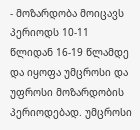- მოზარდობა მოიცავს პერიოდს 10-11 წლიდან 16-19 წლამდე და იყოფა უმცროსი და უფროსი მოზარდობის პერიოდებად. უმცროსი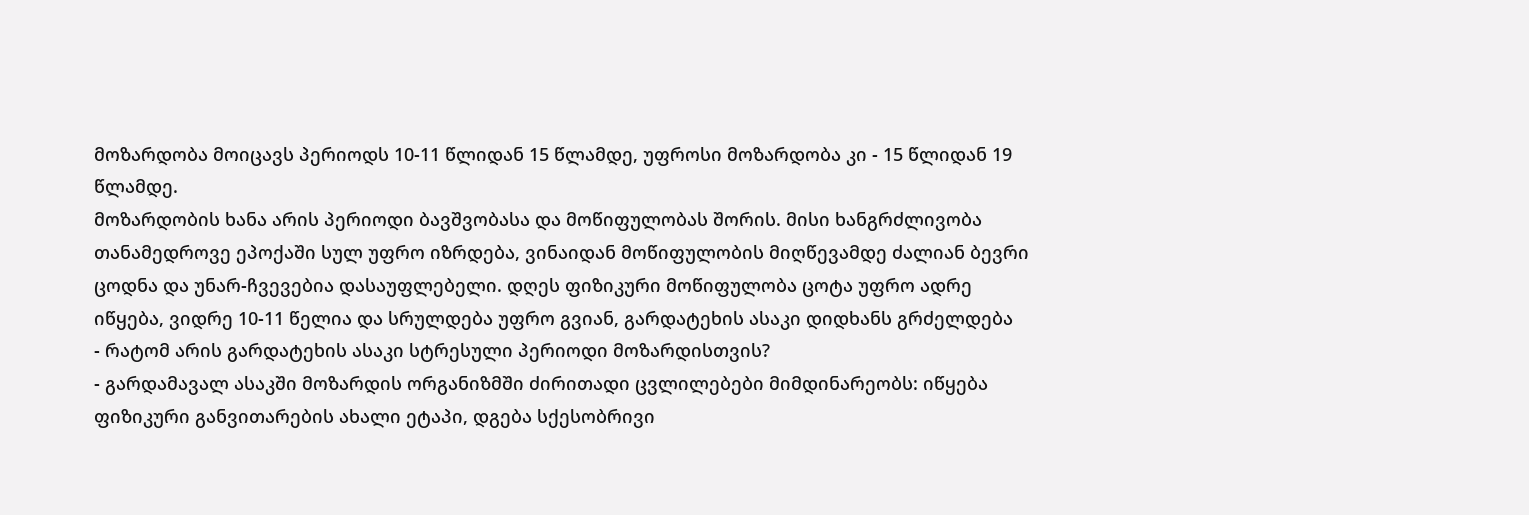მოზარდობა მოიცავს პერიოდს 10-11 წლიდან 15 წლამდე, უფროსი მოზარდობა კი - 15 წლიდან 19 წლამდე.
მოზარდობის ხანა არის პერიოდი ბავშვობასა და მოწიფულობას შორის. მისი ხანგრძლივობა თანამედროვე ეპოქაში სულ უფრო იზრდება, ვინაიდან მოწიფულობის მიღწევამდე ძალიან ბევრი ცოდნა და უნარ-ჩვევებია დასაუფლებელი. დღეს ფიზიკური მოწიფულობა ცოტა უფრო ადრე იწყება, ვიდრე 10-11 წელია და სრულდება უფრო გვიან, გარდატეხის ასაკი დიდხანს გრძელდება
- რატომ არის გარდატეხის ასაკი სტრესული პერიოდი მოზარდისთვის?
- გარდამავალ ასაკში მოზარდის ორგანიზმში ძირითადი ცვლილებები მიმდინარეობს: იწყება ფიზიკური განვითარების ახალი ეტაპი, დგება სქესობრივი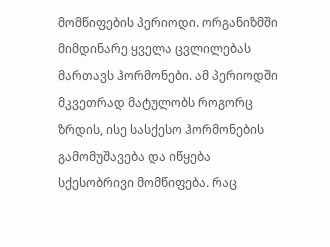მომწიფების პერიოდი. ორგანიზმში მიმდინარე ყველა ცვლილებას მართავს ჰორმონები. ამ პერიოდში მკვეთრად მატულობს როგორც ზრდის, ისე სასქესო ჰორმონების გამომუშავება და იწყება სქესობრივი მომწიფება. რაც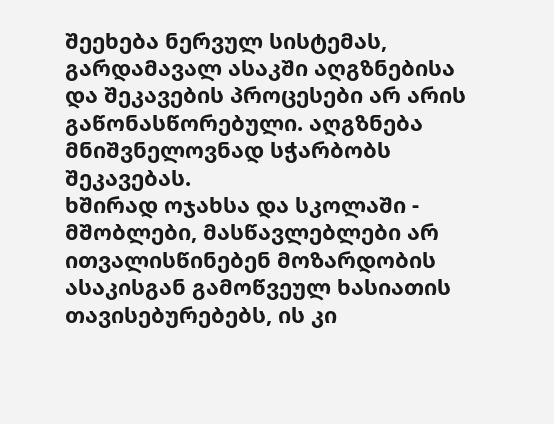შეეხება ნერვულ სისტემას, გარდამავალ ასაკში აღგზნებისა და შეკავების პროცესები არ არის გაწონასწორებული. აღგზნება მნიშვნელოვნად სჭარბობს შეკავებას.
ხშირად ოჯახსა და სკოლაში - მშობლები, მასწავლებლები არ ითვალისწინებენ მოზარდობის ასაკისგან გამოწვეულ ხასიათის თავისებურებებს, ის კი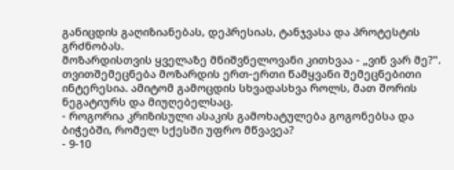განიცდის გაღიზიანებას, დეპრესიას, ტანჯვასა და პროტესტის გრძნობას.
მოზარდისთვის ყველაზე მნიშვნელოვანი კითხვაა - „ვინ ვარ მე?". თვითშემეცნება მოზარდის ერთ-ერთი წამყვანი შემეცნებითი ინტერესია. ამიტომ გამოცდის სხვადასხვა როლს, მათ შორის ნეგატიურს და მიუღებელსაც.
- როგორია კრიზისული ასაკის გამოხატულება გოგონებსა და ბიჭებში, რომელ სქესში უფრო მწვავეა?
- 9-10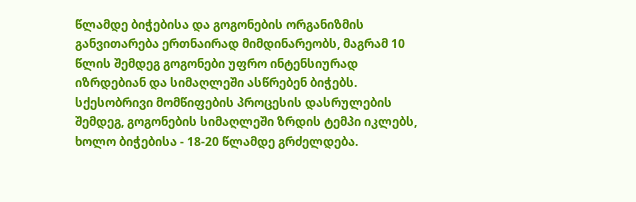წლამდე ბიჭებისა და გოგონების ორგანიზმის განვითარება ერთნაირად მიმდინარეობს, მაგრამ 10 წლის შემდეგ გოგონები უფრო ინტენსიურად იზრდებიან და სიმაღლეში ასწრებენ ბიჭებს. სქესობრივი მომწიფების პროცესის დასრულების შემდეგ, გოგონების სიმაღლეში ზრდის ტემპი იკლებს, ხოლო ბიჭებისა - 18-20 წლამდე გრძელდება.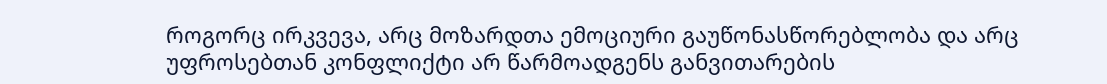როგორც ირკვევა, არც მოზარდთა ემოციური გაუწონასწორებლობა და არც უფროსებთან კონფლიქტი არ წარმოადგენს განვითარების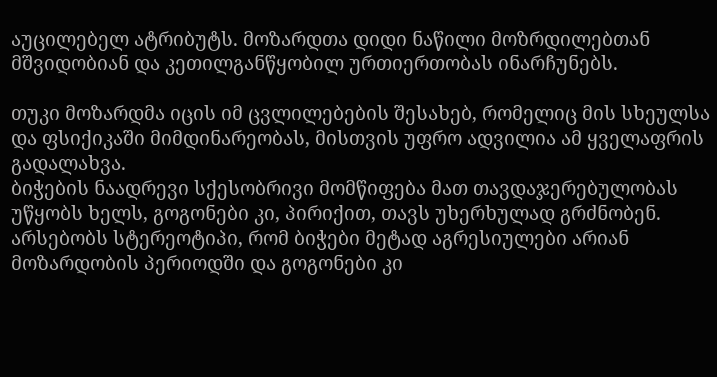აუცილებელ ატრიბუტს. მოზარდთა დიდი ნაწილი მოზრდილებთან მშვიდობიან და კეთილგანწყობილ ურთიერთობას ინარჩუნებს.

თუკი მოზარდმა იცის იმ ცვლილებების შესახებ, რომელიც მის სხეულსა და ფსიქიკაში მიმდინარეობას, მისთვის უფრო ადვილია ამ ყველაფრის გადალახვა.
ბიჭების ნაადრევი სქესობრივი მომწიფება მათ თავდაჯერებულობას უწყობს ხელს, გოგონები კი, პირიქით, თავს უხერხულად გრძნობენ.
არსებობს სტერეოტიპი, რომ ბიჭები მეტად აგრესიულები არიან მოზარდობის პერიოდში და გოგონები კი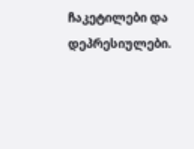ჩაკეტილები და დეპრესიულები.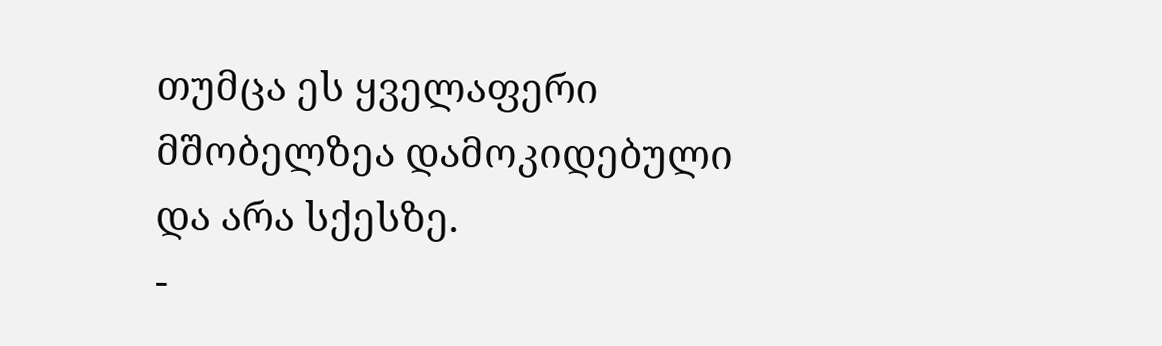თუმცა ეს ყველაფერი მშობელზეა დამოკიდებული და არა სქესზე.
-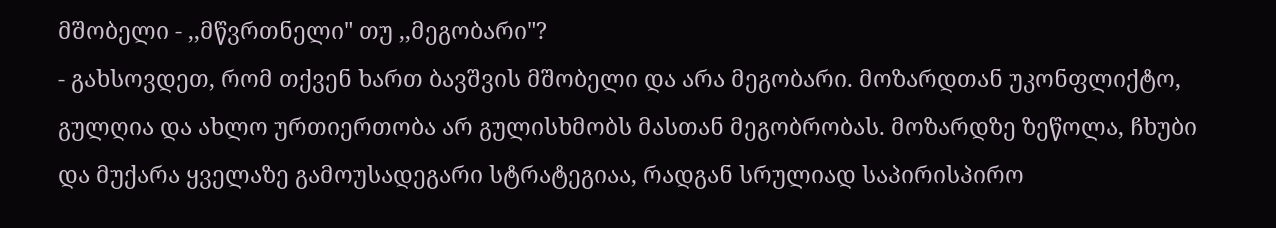მშობელი - ,,მწვრთნელი" თუ ,,მეგობარი"?
- გახსოვდეთ, რომ თქვენ ხართ ბავშვის მშობელი და არა მეგობარი. მოზარდთან უკონფლიქტო, გულღია და ახლო ურთიერთობა არ გულისხმობს მასთან მეგობრობას. მოზარდზე ზეწოლა, ჩხუბი და მუქარა ყველაზე გამოუსადეგარი სტრატეგიაა, რადგან სრულიად საპირისპირო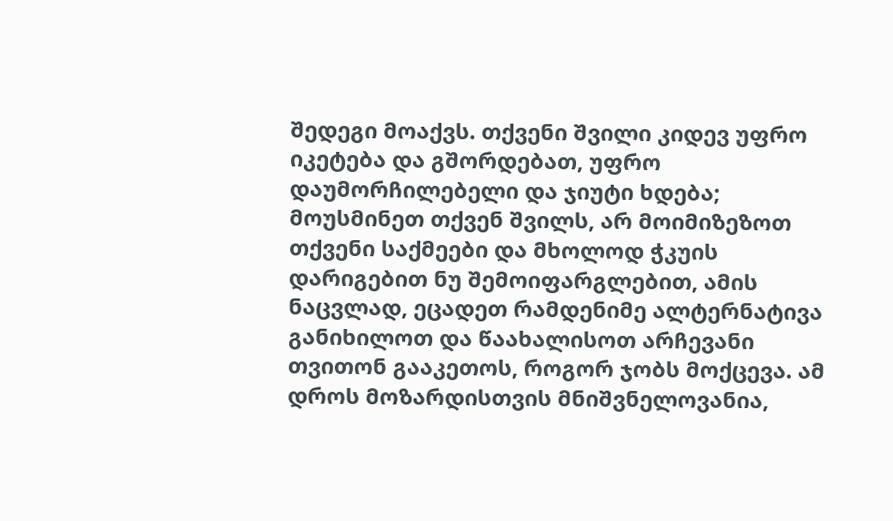შედეგი მოაქვს. თქვენი შვილი კიდევ უფრო იკეტება და გშორდებათ, უფრო დაუმორჩილებელი და ჯიუტი ხდება;
მოუსმინეთ თქვენ შვილს, არ მოიმიზეზოთ თქვენი საქმეები და მხოლოდ ჭკუის დარიგებით ნუ შემოიფარგლებით, ამის ნაცვლად, ეცადეთ რამდენიმე ალტერნატივა განიხილოთ და წაახალისოთ არჩევანი თვითონ გააკეთოს, როგორ ჯობს მოქცევა. ამ დროს მოზარდისთვის მნიშვნელოვანია,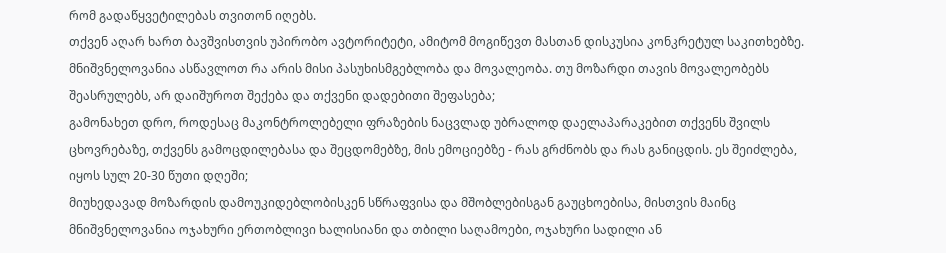რომ გადაწყვეტილებას თვითონ იღებს.
თქვენ აღარ ხართ ბავშვისთვის უპირობო ავტორიტეტი, ამიტომ მოგიწევთ მასთან დისკუსია კონკრეტულ საკითხებზე.
მნიშვნელოვანია ასწავლოთ რა არის მისი პასუხისმგებლობა და მოვალეობა. თუ მოზარდი თავის მოვალეობებს შეასრულებს, არ დაიშუროთ შექება და თქვენი დადებითი შეფასება;
გამონახეთ დრო, როდესაც მაკონტროლებელი ფრაზების ნაცვლად უბრალოდ დაელაპარაკებით თქვენს შვილს ცხოვრებაზე, თქვენს გამოცდილებასა და შეცდომებზე, მის ემოციებზე - რას გრძნობს და რას განიცდის. ეს შეიძლება, იყოს სულ 20-30 წუთი დღეში;
მიუხედავად მოზარდის დამოუკიდებლობისკენ სწრაფვისა და მშობლებისგან გაუცხოებისა, მისთვის მაინც მნიშვნელოვანია ოჯახური ერთობლივი ხალისიანი და თბილი საღამოები, ოჯახური სადილი ან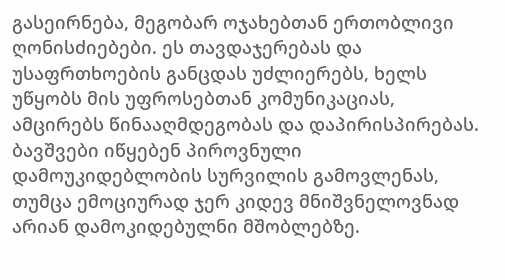გასეირნება, მეგობარ ოჯახებთან ერთობლივი ღონისძიებები. ეს თავდაჯერებას და უსაფრთხოების განცდას უძლიერებს, ხელს უწყობს მის უფროსებთან კომუნიკაციას, ამცირებს წინააღმდეგობას და დაპირისპირებას.
ბავშვები იწყებენ პიროვნული დამოუკიდებლობის სურვილის გამოვლენას, თუმცა ემოციურად ჯერ კიდევ მნიშვნელოვნად არიან დამოკიდებულნი მშობლებზე.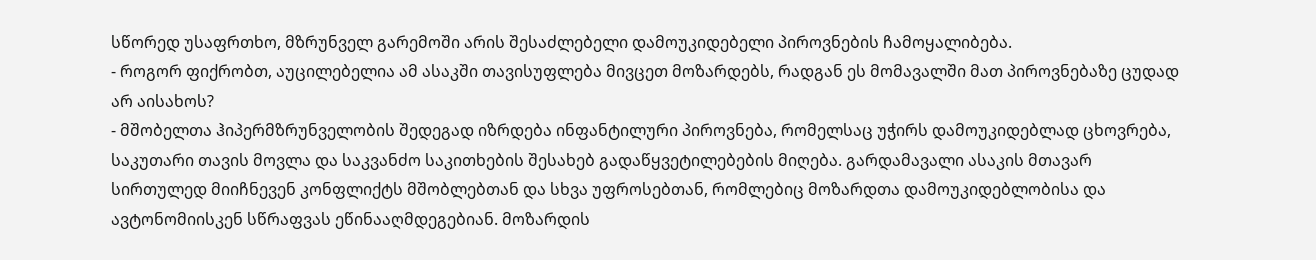სწორედ უსაფრთხო, მზრუნველ გარემოში არის შესაძლებელი დამოუკიდებელი პიროვნების ჩამოყალიბება.
- როგორ ფიქრობთ, აუცილებელია ამ ასაკში თავისუფლება მივცეთ მოზარდებს, რადგან ეს მომავალში მათ პიროვნებაზე ცუდად არ აისახოს?
- მშობელთა ჰიპერმზრუნველობის შედეგად იზრდება ინფანტილური პიროვნება, რომელსაც უჭირს დამოუკიდებლად ცხოვრება, საკუთარი თავის მოვლა და საკვანძო საკითხების შესახებ გადაწყვეტილებების მიღება. გარდამავალი ასაკის მთავარ სირთულედ მიიჩნევენ კონფლიქტს მშობლებთან და სხვა უფროსებთან, რომლებიც მოზარდთა დამოუკიდებლობისა და ავტონომიისკენ სწრაფვას ეწინააღმდეგებიან. მოზარდის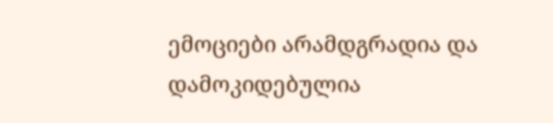ემოციები არამდგრადია და დამოკიდებულია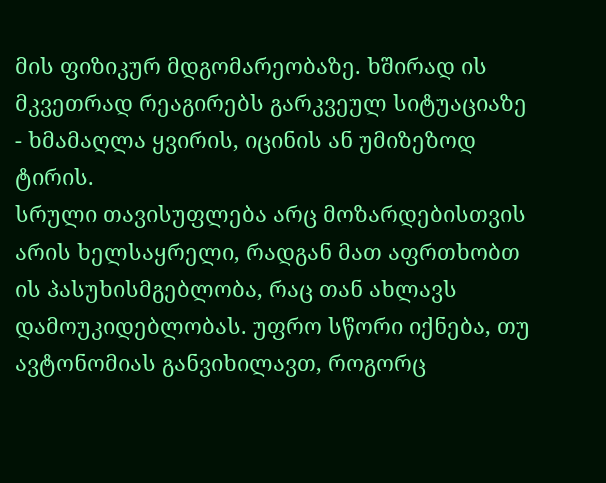მის ფიზიკურ მდგომარეობაზე. ხშირად ის მკვეთრად რეაგირებს გარკვეულ სიტუაციაზე - ხმამაღლა ყვირის, იცინის ან უმიზეზოდ ტირის.
სრული თავისუფლება არც მოზარდებისთვის არის ხელსაყრელი, რადგან მათ აფრთხობთ ის პასუხისმგებლობა, რაც თან ახლავს დამოუკიდებლობას. უფრო სწორი იქნება, თუ ავტონომიას განვიხილავთ, როგორც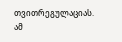თვითრეგულაციას. ამ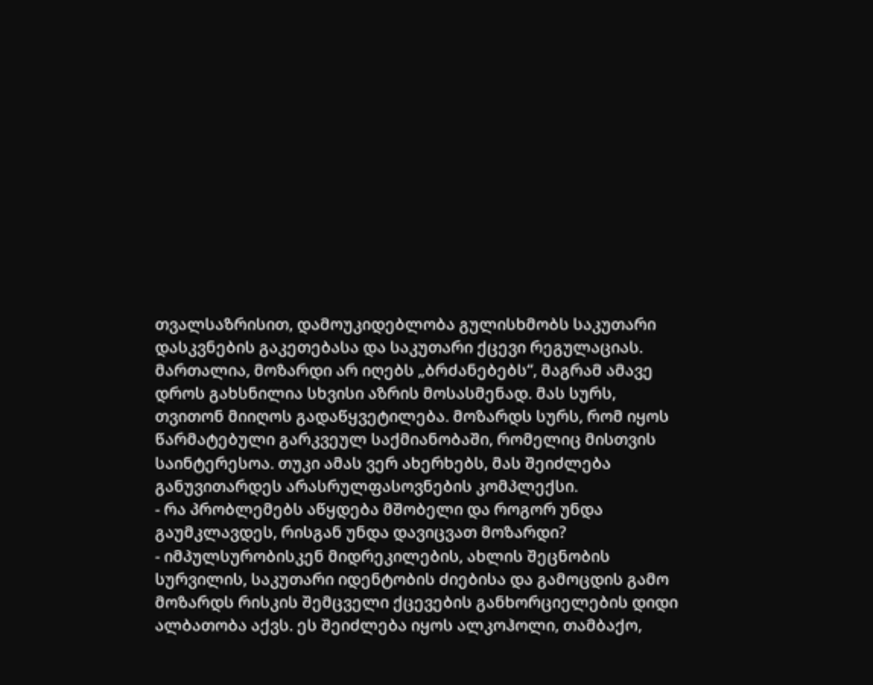თვალსაზრისით, დამოუკიდებლობა გულისხმობს საკუთარი დასკვნების გაკეთებასა და საკუთარი ქცევი რეგულაციას.
მართალია, მოზარდი არ იღებს „ბრძანებებს“, მაგრამ ამავე დროს გახსნილია სხვისი აზრის მოსასმენად. მას სურს, თვითონ მიიღოს გადაწყვეტილება. მოზარდს სურს, რომ იყოს წარმატებული გარკვეულ საქმიანობაში, რომელიც მისთვის საინტერესოა. თუკი ამას ვერ ახერხებს, მას შეიძლება განუვითარდეს არასრულფასოვნების კომპლექსი.
- რა პრობლემებს აწყდება მშობელი და როგორ უნდა გაუმკლავდეს, რისგან უნდა დავიცვათ მოზარდი?
- იმპულსურობისკენ მიდრეკილების, ახლის შეცნობის სურვილის, საკუთარი იდენტობის ძიებისა და გამოცდის გამო მოზარდს რისკის შემცველი ქცევების განხორციელების დიდი ალბათობა აქვს. ეს შეიძლება იყოს ალკოჰოლი, თამბაქო,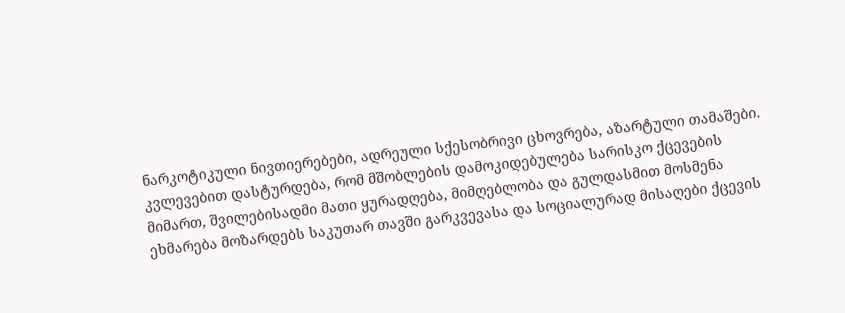ნარკოტიკული ნივთიერებები, ადრეული სქესობრივი ცხოვრება, აზარტული თამაშები.
კვლევებით დასტურდება, რომ მშობლების დამოკიდებულება სარისკო ქცევების მიმართ, შვილებისადმი მათი ყურადღება, მიმღებლობა და გულდასმით მოსმენა ეხმარება მოზარდებს საკუთარ თავში გარკვევასა და სოციალურად მისაღები ქცევის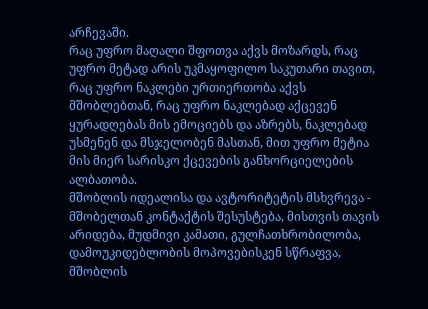არჩევაში.
რაც უფრო მაღალი შფოთვა აქვს მოზარდს, რაც უფრო მეტად არის უკმაყოფილო საკუთარი თავით, რაც უფრო ნაკლები ურთიერთობა აქვს მშობლებთან, რაც უფრო ნაკლებად აქცევენ ყურადღებას მის ემოციებს და აზრებს, ნაკლებად უსმენენ და მსჯელობენ მასთან, მით უფრო მეტია მის მიერ სარისკო ქცევების განხორციელების ალბათობა.
მშობლის იდეალისა და ავტორიტეტის მსხვრევა - მშობელთან კონტაქტის შესუსტება, მისთვის თავის არიდება, მუდმივი კამათი, გულჩათხრობილობა, დამოუკიდებლობის მოპოვებისკენ სწრაფვა, მშობლის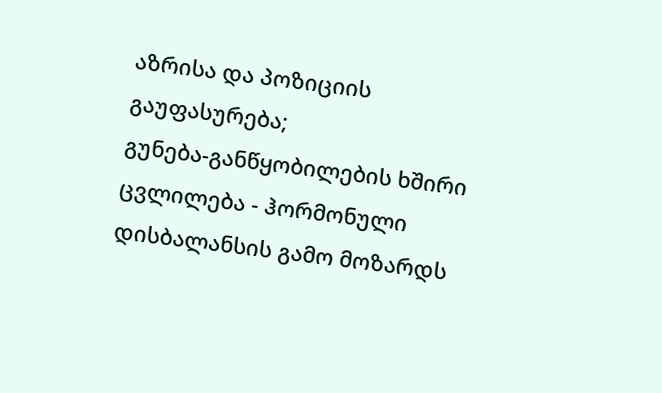აზრისა და პოზიციის გაუფასურება;
გუნება-განწყობილების ხშირი ცვლილება - ჰორმონული დისბალანსის გამო მოზარდს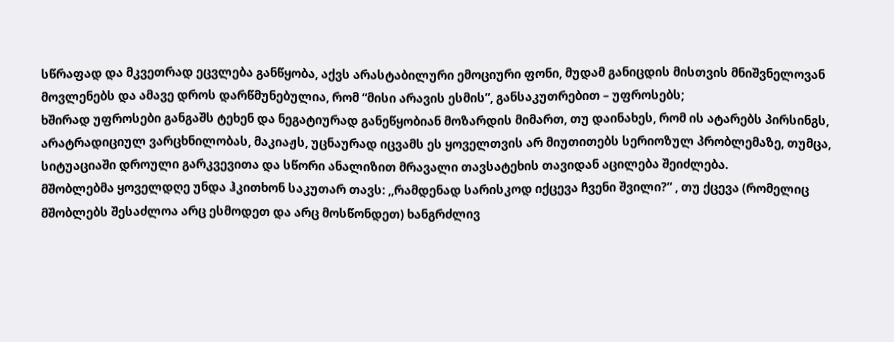სწრაფად და მკვეთრად ეცვლება განწყობა, აქვს არასტაბილური ემოციური ფონი, მუდამ განიცდის მისთვის მნიშვნელოვან მოვლენებს და ამავე დროს დარწმუნებულია, რომ “მისი არავის ესმის”, განსაკუთრებით – უფროსებს;
ხშირად უფროსები განგაშს ტეხენ და ნეგატიურად განეწყობიან მოზარდის მიმართ, თუ დაინახეს, რომ ის ატარებს პირსინგს, არატრადიციულ ვარცხნილობას, მაკიაჟს, უცნაურად იცვამს ეს ყოველთვის არ მიუთითებს სერიოზულ პრობლემაზე, თუმცა, სიტუაციაში დროული გარკვევითა და სწორი ანალიზით მრავალი თავსატეხის თავიდან აცილება შეიძლება.
მშობლებმა ყოველდღე უნდა ჰკითხონ საკუთარ თავს: ,,რამდენად სარისკოდ იქცევა ჩვენი შვილი?” , თუ ქცევა (რომელიც მშობლებს შესაძლოა არც ესმოდეთ და არც მოსწონდეთ) ხანგრძლივ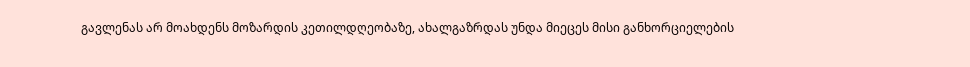გავლენას არ მოახდენს მოზარდის კეთილდღეობაზე, ახალგაზრდას უნდა მიეცეს მისი განხორციელების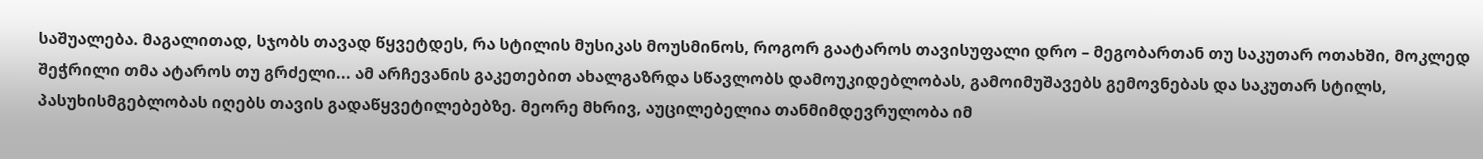საშუალება. მაგალითად, სჯობს თავად წყვეტდეს, რა სტილის მუსიკას მოუსმინოს, როგორ გაატაროს თავისუფალი დრო – მეგობართან თუ საკუთარ ოთახში, მოკლედ შეჭრილი თმა ატაროს თუ გრძელი... ამ არჩევანის გაკეთებით ახალგაზრდა სწავლობს დამოუკიდებლობას, გამოიმუშავებს გემოვნებას და საკუთარ სტილს, პასუხისმგებლობას იღებს თავის გადაწყვეტილებებზე. მეორე მხრივ, აუცილებელია თანმიმდევრულობა იმ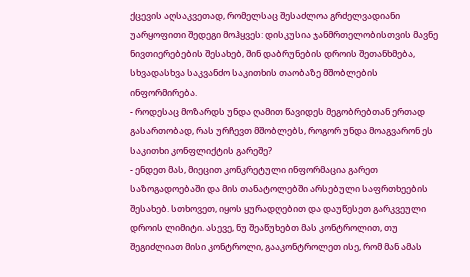ქცევის აღსაკვეთად, რომელსაც შესაძლოა გრძელვადიანი უარყოფითი შედეგი მოჰყვეს: დისკუსია ჯანმრთელობისთვის მავნე ნივთიერებების შესახებ, შინ დაბრუნების დროის შეთანხმება, სხვადასხვა საკვანძო საკითხის თაობაზე მშობლების ინფორმირება.
- როდესაც მოზარდს უნდა ღამით წავიდეს მეგობრებთან ერთად გასართობად, რას ურჩევთ მშობლებს, როგორ უნდა მოაგვარონ ეს საკითხი კონფლიქტის გარეშე?
- ენდეთ მას, მიეცით კონკრეტული ინფორმაცია გარეთ საზოგადოებაში და მის თანატოლებში არსებული საფრთხეების შესახებ. სთხოვეთ, იყოს ყურადღებით და დაუწესეთ გარკვეული დროის ლიმიტი. ასევე, ნუ შეაწუხებთ მას კონტროლით, თუ შეგიძლიათ მისი კონტროლი, გააკონტროლეთ ისე, რომ მან ამას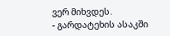ვერ მიხვდეს.
- გარდატეხის ასაკში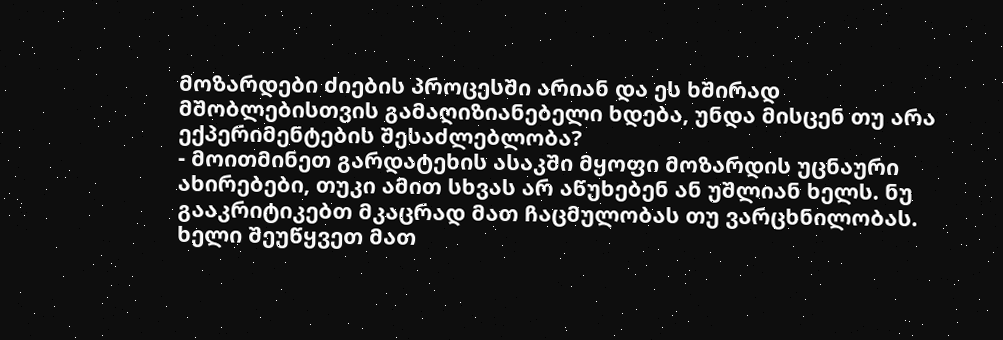მოზარდები ძიების პროცესში არიან და ეს ხშირად მშობლებისთვის გამაღიზიანებელი ხდება, უნდა მისცენ თუ არა ექპერიმენტების შესაძლებლობა?
- მოითმინეთ გარდატეხის ასაკში მყოფი მოზარდის უცნაური ახირებები, თუკი ამით სხვას არ აწუხებენ ან უშლიან ხელს. ნუ გააკრიტიკებთ მკაცრად მათ ჩაცმულობას თუ ვარცხნილობას. ხელი შეუწყვეთ მათ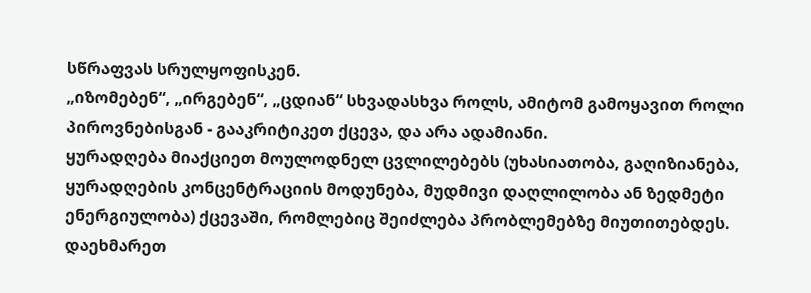სწრაფვას სრულყოფისკენ.
„იზომებენ“, „ირგებენ“, „ცდიან“ სხვადასხვა როლს, ამიტომ გამოყავით როლი პიროვნებისგან - გააკრიტიკეთ ქცევა, და არა ადამიანი.
ყურადღება მიაქციეთ მოულოდნელ ცვლილებებს (უხასიათობა, გაღიზიანება, ყურადღების კონცენტრაციის მოდუნება, მუდმივი დაღლილობა ან ზედმეტი ენერგიულობა) ქცევაში, რომლებიც შეიძლება პრობლემებზე მიუთითებდეს. დაეხმარეთ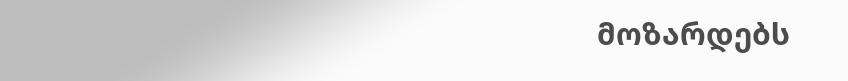მოზარდებს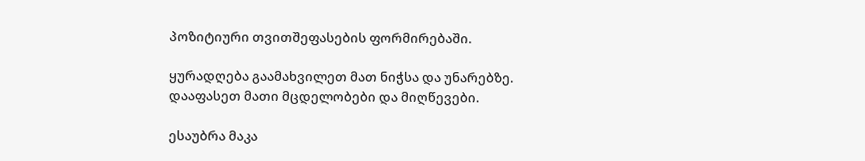პოზიტიური თვითშეფასების ფორმირებაში.

ყურადღება გაამახვილეთ მათ ნიჭსა და უნარებზე. დააფასეთ მათი მცდელობები და მიღწევები.

ესაუბრა მაკა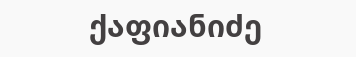ქაფიანიძე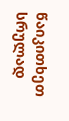წაიკითხეთ სრულად